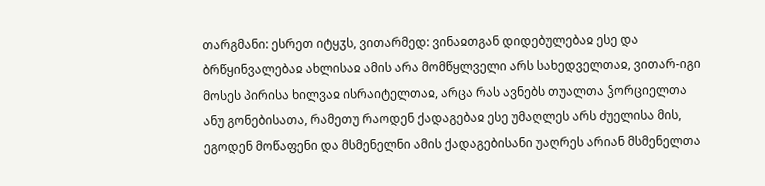თარგმანი: ესრეთ იტყჳს, ვითარმედ: ვინაჲთგან დიდებულებაჲ ესე და ბრწყინვალებაჲ ახლისაჲ ამის არა მომწყლველი არს სახედველთაჲ, ვითარ-იგი მოსეს პირისა ხილვაჲ ისრაიტელთაჲ, არცა რას ავნებს თუალთა ჴორციელთა ანუ გონებისათა, რამეთუ რაოდენ ქადაგებაჲ ესე უმაღლეს არს ძუელისა მის, ეგოდენ მოწაფენი და მსმენელნი ამის ქადაგებისანი უაღრეს არიან მსმენელთა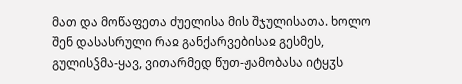მათ და მოწაფეთა ძუელისა მის შჯულისათა. ხოლო შენ დასასრული რაჲ განქარვებისაჲ გესმეს, გულისჴმა-ყავ, ვითარმედ წუთ-ჟამობასა იტყჳს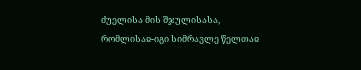ძუელისა მის შჯულისასა, რომლისაჲ-იგი სიმრავლე წელთაჲ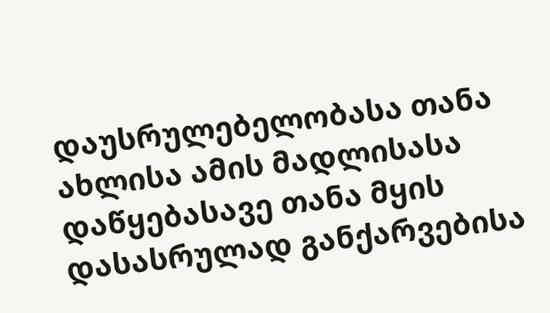დაუსრულებელობასა თანა ახლისა ამის მადლისასა დაწყებასავე თანა მყის დასასრულად განქარვებისა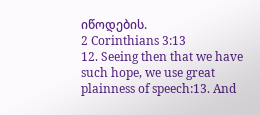იწოდების.
2 Corinthians 3:13
12. Seeing then that we have such hope, we use great plainness of speech:13. And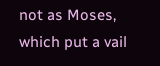not as Moses, which put a vail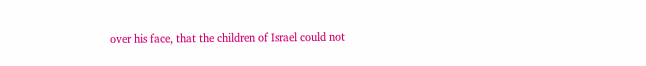over his face, that the children of Israel could not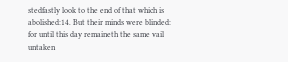stedfastly look to the end of that which is abolished:14. But their minds were blinded: for until this day remaineth the same vail untaken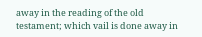away in the reading of the old testament; which vail is done away in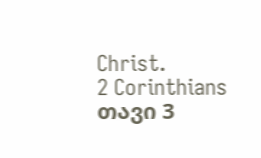Christ.
2 Corinthians თავი 3